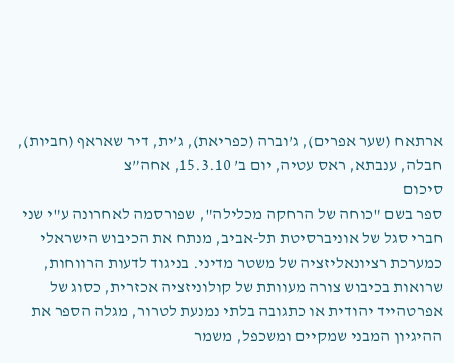ארתאח (שער אפרים), ג’וברה (כפריאת), ג’ית, דיר שאראף (חביות), חבלה, ענבתא, ראס עטיה, יום ב’ 15.3.10, אחה”צ
סיכום
ספר בשם "כוחה של הרחקה מכלילה", שפורסמה לאחרונה ע"י שני חברי סגל של אוניברסיטת תל-אביב, מנתח את הכיבוש הישראלי כמערכת רציונאליזציה של משטר מדיני. בניגוד לדעות הרווחות, שרואות בכיבוש צורה מעוותת של קולוניזציה אכזרית, כסוג של אפרטהייד יהודית או כתגובה בלתי נמנעת לטרור, מגלה הספר את ההיגיון המבני שמקיים ומשכפל, משמר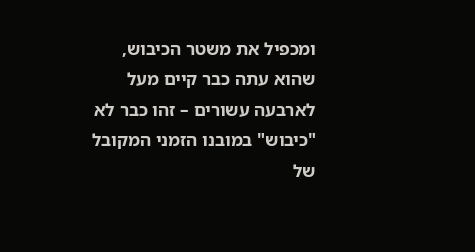ומכפיל את משטר הכיבוש, שהוא עתה כבר קיים מעל לארבעה עשורים – זהו כבר לא "כיבוש" במובנו הזמני המקובל של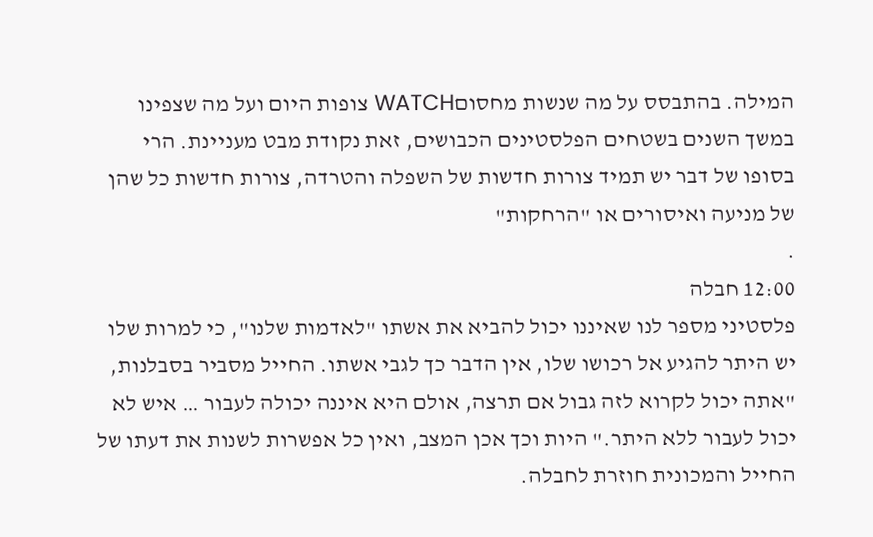המילה. בהתבסס על מה שנשות מחסוםWATCH צופות היום ועל מה שצפינו במשך השנים בשטחים הפלסטינים הכבושים, זאת נקודת מבט מעניינת. הרי בסופו של דבר יש תמיד צורות חדשות של השפלה והטרדה, צורות חדשות כל שהן של מניעה ואיסורים או "הרחקות"
.
12:00 חבלה
פלסטיני מספר לנו שאיננו יכול להביא את אשתו "לאדמות שלנו", כי למרות שלו יש היתר להגיע אל רכושו שלו, אין הדבר כך לגבי אשתו. החייל מסביר בסבלנות, "אתה יכול לקרוא לזה גבול אם תרצה, אולם היא איננה יכולה לעבור … איש לא יכול לעבור ללא היתר." היות וכך אכן המצב, ואין כל אפשרות לשנות את דעתו של החייל והמכונית חוזרת לחבלה.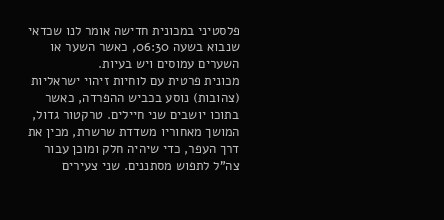פלסטיני במכונית חדישה אומר לנו שכדאי שנבוא בשעה 06:30, כאשר השער או השערים עמוסים ויש בעיות.
מכונית פרטית עם לוחיות זיהוי ישראליות (צהובות) נוסע בכביש ההפרדה, כאשר בתוכו יושבים שני חיילים. טרקטור גדול, המושך מאחוריו משדדת שרשרת, מכין את דרך העפר, כדי שיהיה חלק ומוכן עבור צה"ל לתפוש מסתננים. שני צעירים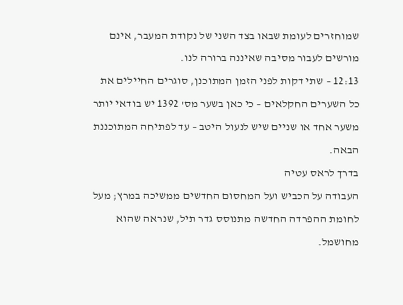שמוחזרים לעומת שבאו בצד השני של נקודת המעבר, אינם מורשים לעבור מסיבה שאיננה ברורה לנו.
12:13 – שתי דקות לפני הזמן המתוכנן, סוגרים החיילים את כל השערים החקלאים – כי כאן בשער מס' 1392 יש בודאי יותר משער אחד או שניים שיש לנעול היטב – עד לפתיחה המתוכננת הבאה.
בדרך לראס עטיה
העבודה על הכביש ועל המחסום החדשים ממשיכה במרץ; מעל לחומת ההפרדה החדשה מתנוסס גדר תיל, שנראה שהוא מחושמל.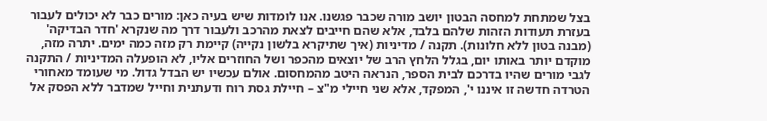בצל שמתחת למחסה הבטון יושב מורה שכבר פגשנו. אנו לומדות שיש בעיה כאן: מורים כבר לא יכולים לעבור בעזרת תעודות הזהות שלהם בלבד, אלא שהם חייבים לצאת מהרכב ולעבור דרך מה שנקרא 'חדר הבדיקה' (מבנה בטון ללא חלונות). תקנה / מדיניות (איך שתיקרא בלשון נקייה) קיימת רק מזה כמה ימים. יתרה מזה, מוקדם יותר באותו יום, בגלל הלחץ הרב של יוצאים מהכפר ושל החוזרים אליו, לא הופעלה המדיניות / התקנה לגבי מורים שהיו בדרכם לבית הספר, הנראה היטב מהמחסום. אולם עכשיו יש הבדל גדול. מי שעומד מאחורי הטרדה חדשה זו איננו י', המפקד, אלא שני חיילי מ"צ – חיילת גסת רוח ודעתנית וחייל שמדבר ללא הפסק אל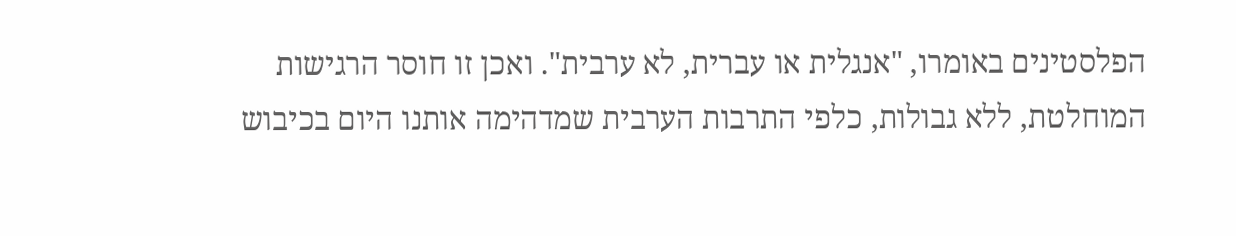הפלסטינים באומרו, "אנגלית או עברית, לא ערבית". ואכן זו חוסר הרגישות המוחלטת, ללא גבולות, כלפי התרבות הערבית שמדהימה אותנו היום בכיבוש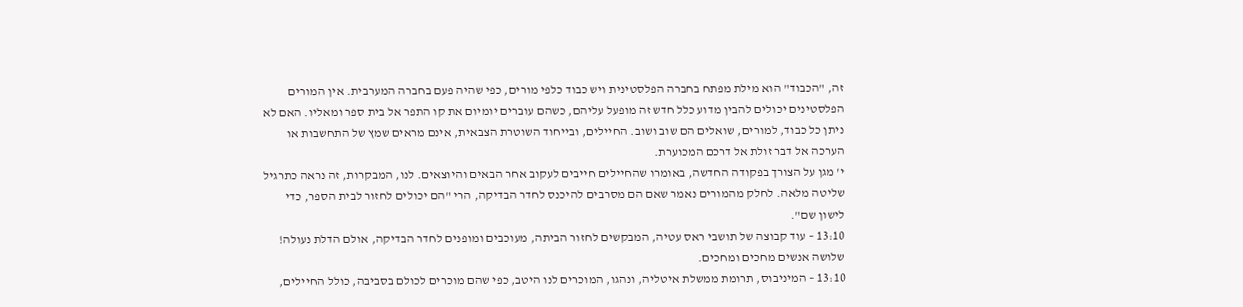זה, "הכבוד" הוא מילת מפתח בחברה הפלסטינית ויש כבוד כלפי מורים, כפי שהיה פעם בחברה המערבית. אין המורים הפלסטינים יכולים להבין מדוע כלל חדש זה מופעל עליהם, כשהם עוברים יומיום את קו התפר אל בית ספר ומאליו. האם לא ניתן כל כבוד, למורים, שואלים הם שוב ושוב. החיילים, ובייחוד השוטרת הצבאית, אינם מראים שמץ של התחשבות או הערכה אל דבר זולת אל דרכם המכוערת.
י' מגן על הצורך בפקודה החדשה, באומרו שהחיילים חייבים לעקוב אחר הבאים והיוצאים. לנו, המבקרות, זה נראה כתרגיל שליטה מלאה. לחלק מהמורים נאמר שאם הם מסרבים להיכנס לחדר הבדיקה, הרי "הם יכולים לחזור לבית הספר, כדי לישון שם".
13:10 – עוד קבוצה של תושבי ראס עטיה, המבקשים לחזור הביתה, מעוכבים ומופנים לחדר הבדיקה, אולם הדלת נעולה! שלושה אנשים מחכים ומחכים.
13:10 – המיניבוס, תרומת ממשלת איטליה, ונהגו, המוכרים לנו היטב, כפי שהם מוכרים לכולם בסביבה, כולל החיילים,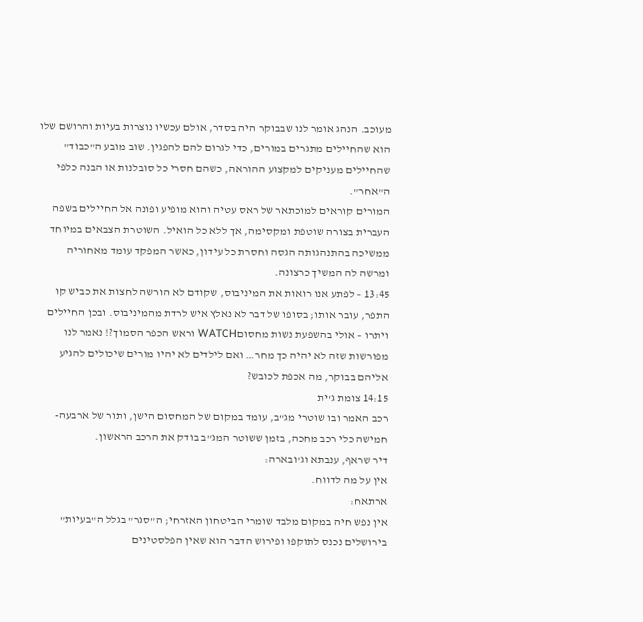מעוכב. הנהג אומר לנו שבבוקר היה בסדר, אולם עכשיו נוצרות בעיות והרושם שלו הוא שהחיילים מתגרים במורים, כדי לגרום להם להפגין. שוב מובע ה"כבוד" שהחיילים מעניקים למקצוע ההוראה, כשהם חסרי כל סובלנות או הבנה כלפי ה"אחר".
המורים קוראים למוכתאר של ראס עטיה והוא מופיע ופונה אל החיילים בשפה העברית בצורה שוטפת ומקסימה, אך ללא כל הואיל. השוטרת הצבאים במיוחד ממשיכה בהתנהגותה הגסה וחסרת כל עידון, כאשר המפקד עומד מאחוריה ומרשה לה המשיך כרצונה.
13:45 – לפתע אנו רואות את המיניבוס, שקודם לא הורשה לחצות את כביש קו התפר, עובר אותו; בסופו של דבר לא נאלץ איש לרדת מהמיניבוס. ובכן החיילים ויתרו – אולי בהשפעת נשות מחסוםWATCH וראש הכפר הסמוך?! נאמר לנו מפורשות שזה לא יהיה כך מחר… ואם לילדים לא יהיו מורים שיכולים להגיע אליהם בבוקר, מה אכפת לכובש?
14:15 צומת ג'ית
רכב האמר ובו שוטרי מג"ב, עומד במקום של המחסום הישן, ותור של ארבעה-חמישה כלי רכב מחכה, בזמן ששוטר המג"ב בודק את הרכב הראשון.
דיר שראף, ענבתא וג'ובארה:
אין על מה לדווח.
ארתאח:
אין נפש חיה במקום מלבד שומרי הביטחון האזרחי; ה"סגר" בגלל ה"בעיות" בירושלים נכנס לתוקפו ופירוש הדבר הוא שאין הפלסטינים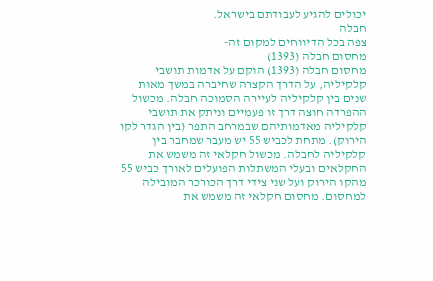יכולים להגיע לעבודתם בישראל.
חבלה
צפה בכל הדיווחים למקום זה-
מחסום חבלה (1393)
מחסום חבלה (1393) הוקם על אדמות תושבי קלקיליה, על הדרך הקצרה שחיברה במשך מאות שנים בין קלקיליה לעיירה הסמוכה חבלה. מכשול ההפרדה חוצה דרך זו פעמיים וניתק את תושבי קלקיליה מאדמותיהם שבמרחב התפר (בין הגדר לקו הירוק). מתחת לכביש 55 יש מעבר שמחבר בין קלקיליה לחבלה. מכשול חקלאי זה משמש את החקלאים ובעלי המשתלות הפועלים לאורך כביש 55 מהקו הירוק ועל שני צידי דרך הכורכר המובילה למחסום. מחסום חקלאי זה משמש את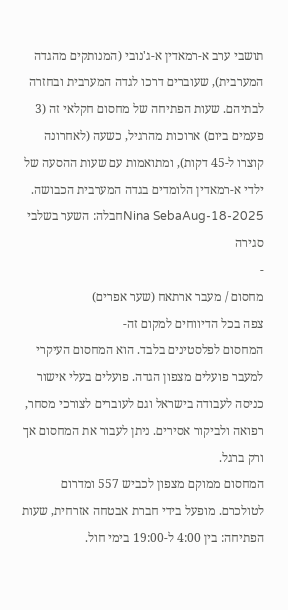תושבי ערב א-רמאדין א-ג'נובי (המנותקים מהגדה המערבית), שעוברים דרכו לגדה המערבית ובחזרה לבתיהם. שעות הפתיחה של מחסום חקלאי זה (3 פעמים ביום) ארוכות מהרגיל, כשעה (לאחרונה קוצרו ל-45 דקות), ומתואמות עם שעות ההסעה של ילדי א-רמאדין הלומדים בגדה המערבית הכבושה.
Nina SebaAug-18-2025חבלה: השער בשלבי סגירה
-
מחסום / מעבר ארתאח (שער אפרים)
צפה בכל הדיווחים למקום זה-
המחסום לפלסטינים בלבד. הוא המחסום העיקרי למעבר פועלים מצפון הגדה. פועלים בעלי אישור כניסה לעבודה בישראל וגם לעוברים לצורכי מסחר, רפואה ולביקור אסירים. ניתן לעבור את המחסום אך ורק ברגל.
המחסום ממוקם מצפון לכביש 557 ומדרום לטולכרם. מופעל בידי חברת אבטחה אזרחית, שעות הפתיחה: בין 4:00 ל-19:00 בימי חול.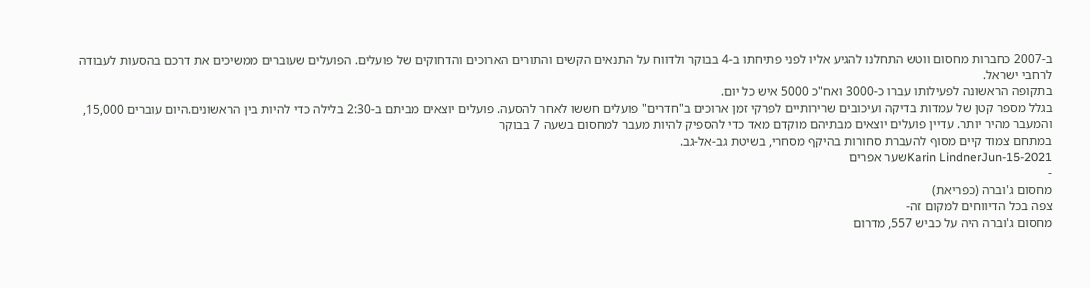ב-2007 כחברות מחסום ווטש התחלנו להגיע אליו לפני פתיחתו ב-4 בבוקר ולדווח על התנאים הקשים והתורים הארוכים והדחוקים של פועלים. הפועלים שעוברים ממשיכים את דרכם בהסעות לעבודה לרחבי ישראל.
בתקופה הראשונה לפעילותו עברו כ-3000 ואח"כ 5000 איש כל יום.
בגלל מספר קטן של עמדות בדיקה ועיכובים שרירותיים לפרקי זמן ארוכים ב"חדרים" פועלים חששו לאחר להסעה. פועלים יוצאים מביתם ב-2:30 בלילה כדי להיות בין הראשונים.היום עוברים 15,000, והמעבר מהיר יותר. עדיין פועלים יוצאים מבתיהם מוקדם מאד כדי להספיק להיות מעבר למחסום בשעה 7 בבוקר
במתחם צמוד קיים מסוף להעברת סחורות בהיקף מסחרי, בשיטת גב-אל-גב.
Karin LindnerJun-15-2021שער אפרים
-
מחסום ג'וברה (כפריאת)
צפה בכל הדיווחים למקום זה-
מחסום ג'וברה היה על כביש 557, מדרום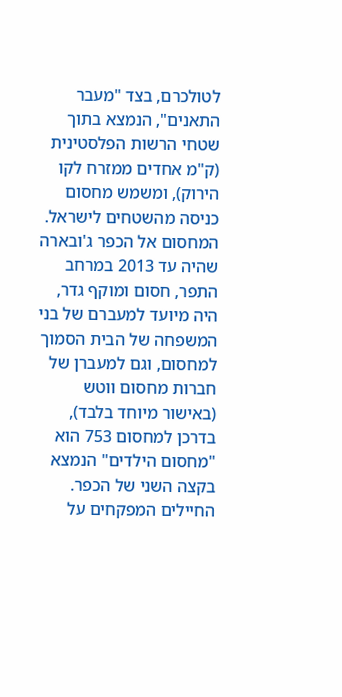לטולכרם, בצד "מעבר התאנים", הנמצא בתוך שטחי הרשות הפלסטינית (ק"מ אחדים ממזרח לקו הירוק), ומשמש מחסום כניסה מהשטחים לישראל.
המחסום אל הכפר ג'ובארה שהיה עד 2013 במרחב התפר, חסום ומוקף גדר, היה מיועד למעברם של בני המשפחה של הבית הסמוך למחסום, וגם למעברן של חברות מחסום ווטש (באישור מיוחד בלבד), בדרכן למחסום 753 הוא "מחסום הילדים" הנמצא בקצה השני של הכפר.
החיילים המפקחים על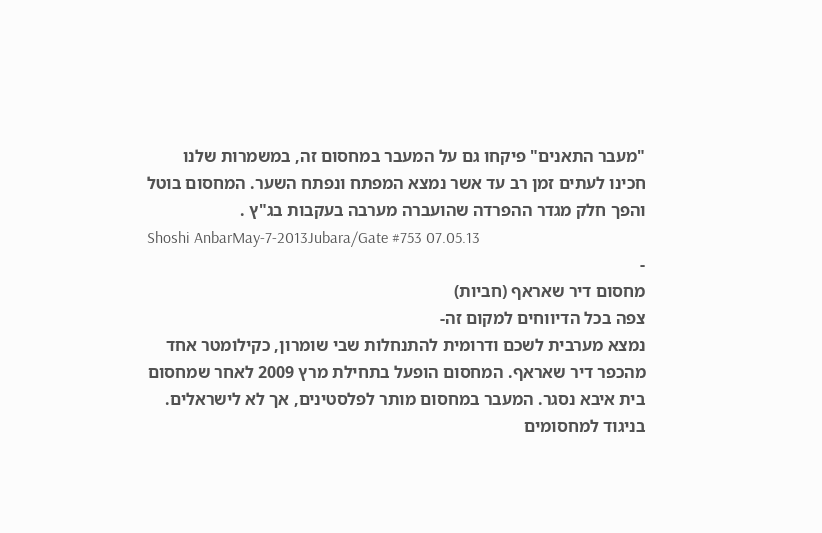"מעבר התאנים" פיקחו גם על המעבר במחסום זה, במשמרות שלנו חכינו לעתים זמן רב עד אשר נמצא המפתח ונפתח השער. המחסום בוטל והפך חלק מגדר ההפרדה שהועברה מערבה בעקבות בג"ץ .
Shoshi AnbarMay-7-2013Jubara/Gate #753 07.05.13
-
מחסום דיר שאראף (חביות)
צפה בכל הדיווחים למקום זה-
נמצא מערבית לשכם ודרומית להתנחלות שבי שומרון, כקילומטר אחד מהכפר דיר שאראף. המחסום הופעל בתחילת מרץ 2009 לאחר שמחסום בית איבא נסגר. המעבר במחסום מותר לפלסטינים, אך לא לישראלים. בניגוד למחסומים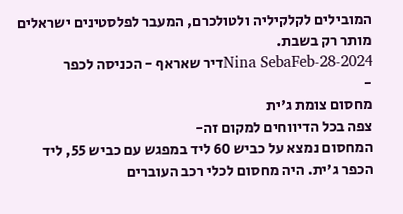המובילים לקלקיליה ולטולכרם, המעבר לפלסטינים ישראלים מותר רק בשבת.
Nina SebaFeb-28-2024דיר שאראף - הכניסה לכפר
-
מחסום צומת ג'ית
צפה בכל הדיווחים למקום זה-
המחסום נמצא על כביש 60 ליד במפגש עם כביש 55, ליד הכפר ג'ית. היה מחסום לכלי רכב העוברים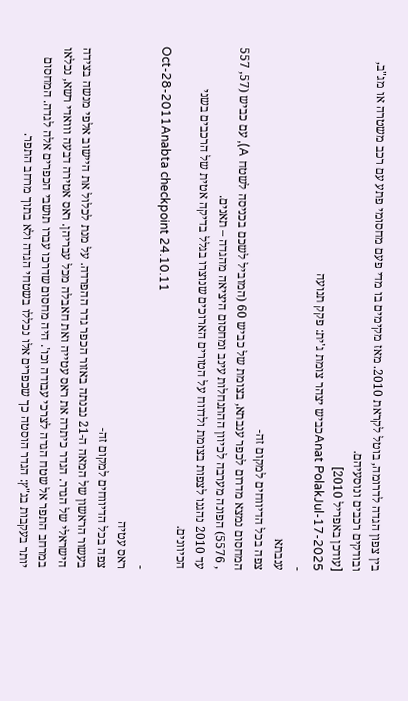בין צפון הגדה לדרומה, בוטל לקראת 2010. מאז מקימים בו מדי פעם מחסומי פתע עם רכב משטרה או מג"ב, ובודקים רכבים ונוסעיהם.
[עודכן באפריל 2010]
Anat PolakJul-17-2025כביש יצהר צומת ג'ית: פקק תנועה
-
ענבתא
צפה בכל הדיווחים למקום זה-
המחסום נמצא מדרום לכפר ענבתא, בצומת של כביש 60 (המוביל לשכם בכניסה לשטח A), עם כביש (57, 557 , 5576) הפונה מערבה לכיוון ההתנחלות עינב ומחסום היציאה מהגדה – תאנים.
עד 2010 נהגנו לצפות בצומת ולדווח על הטורים הארוכים שנוצרו בגלל בדיקה אטית של הרכבים בשני הכיוונים.
Oct-28-2011Anabta checkpoint 24.10.11
-
ראס עטיה
צפה בכל הדיווחים למקום זה-
בעשור הראשון של המאה ה-21 נבנתה באזור הכפר גדר ההפרדה. על מנת לכלול את היישוב אלפי מנשה בצידה הישראלי של הגדר. הגדר כיתרה את ראס עטייה ואת חאבלה מכל עבריהן. ראס אטירה דבעה ווואדי רשא, נכלאו במרחב התפר אל שטח הגדה לצרכי עבודה וכו'. היה מחסום שדרכו עברו תושבי הכפרים אלה לגדה. המחסום יותר בעקבות בג"ץ: הגדר הוסטה כך שכפרים אלו נכללו בשטחי הגדה ולא בתוך מרחב התפר.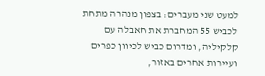למעט שני מעברים: בצפון מנהרה מתחת לכביש 55 המחברת את חאבלה עם קלקיליה, ומדרום כביש לכיוון כפרים ועיירות אחרים באזור,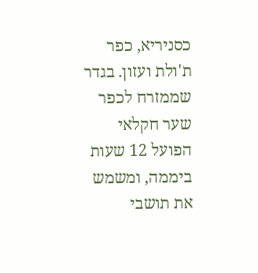כסניריא, כפר ת'ולת ועזון. בגדר שממזרח לכפר שער חקלאי הפועל 12 שעות ביממה, ומשמש את תושבי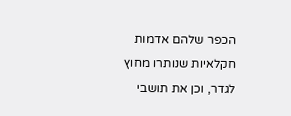הכפר שלהם אדמות חקלאיות שנותרו מחוץ לגדר, וכן את תושבי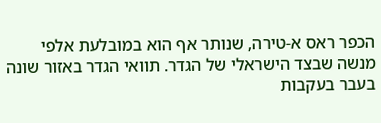הכפר ראס א-טירה, שנותר אף הוא במובלעת אלפי מנשה שבצד הישראלי של הגדר. תוואי הגדר באזור שונה בעבר בעקבות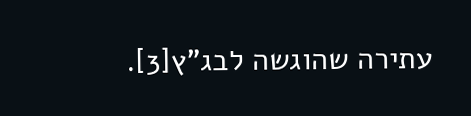עתירה שהוגשה לבג"ץ[3].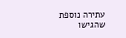עתירה נוספת שהגישו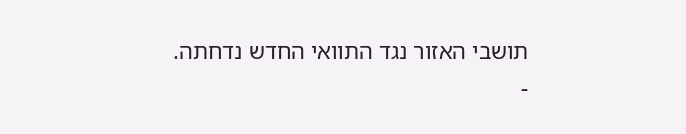תושבי האזור נגד התוואי החדש נדחתה.
-